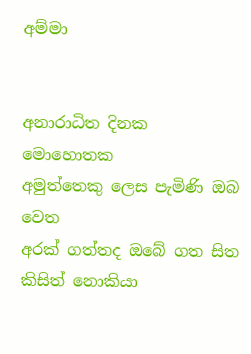අම්මා


අනාරාධිත දිනක මොහොතක
අමුත්තෙකු ලෙස පැමිණි ඔබ වෙත
අරක් ගත්තද ඔබේ ගත සිත
කිසිත් නොකියා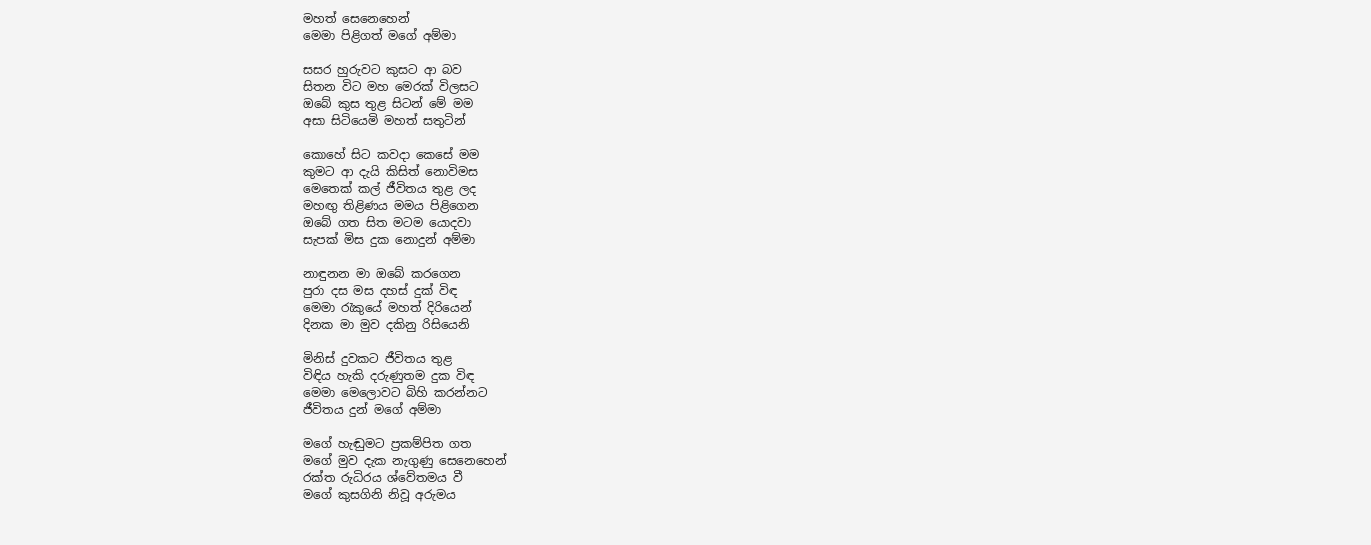මහත් සෙනෙහෙන්
මෙමා පිළිගත් මගේ අම්මා

සසර හුරුවට කුසට ආ බව
සිතන විට මහ මෙරක් විලසට
ඔබේ කුස තුළ සිටන් මේ මම
අසා සිටියෙමි මහත් සතුටින්

කොහේ සිට කවදා කෙසේ මම
කුමට ආ දැයි කිසිත් නොවිමස
මෙතෙක් කල් ජීවිතය තුළ ලද
මහඟු තිළිණය මමය පිළිගෙන
ඔබේ ගත සිත මටම යොදවා
සැපක් මිස දුක නොදුන් අම්මා

නාඳුනන මා ඔබේ කරගෙන
පුරා දස මස දහස් දුක් විඳ
මෙමා රැකුයේ මහත් දිරියෙන්
දිනක මා මුව දකිනු රිසියෙනි

මිනිස් දුවකට ජීවිතය තුළ
විඳිය හැකි දරුණුතම දුක විඳ
මෙමා මෙලොවට බිහි කරන්නට
ජීවිතය දුන් මගේ අම්මා

මගේ හැඬුමට ප්‍රකම්පිත ගත
මගේ මුව දැක නැගුණු සෙනෙහෙන්
රක්ත රුධිරය ශ්වේතමය වී
මගේ කුසගිනි නිවූ අරුමය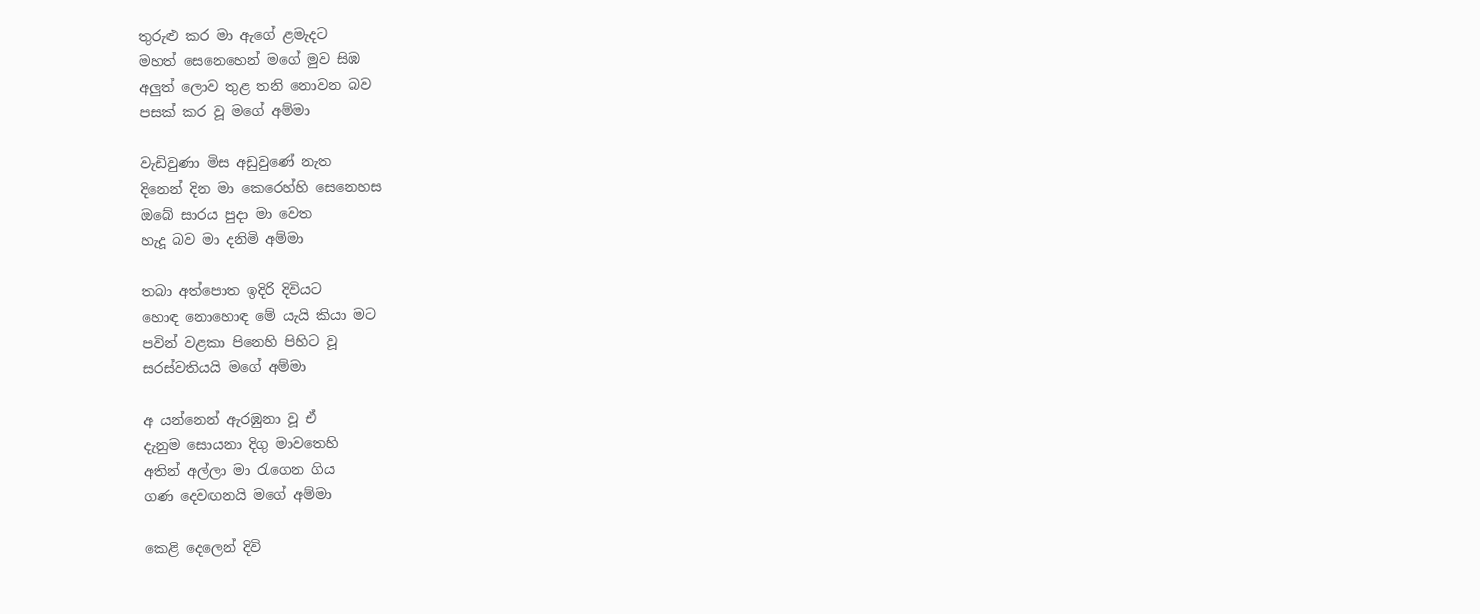තුරුළු කර මා ඇගේ ළමැදට
මහත් සෙනෙහෙන් මගේ මුව සිඹ
අලුත් ලොව තුළ තනි නොවන බව
පසක් කර වූ මගේ අම්මා

වැඩිවුණා මිස අඩුවුණේ නැත
දිනෙන් දින මා කෙරෙහ්හි සෙනෙහස
ඔබේ සාරය පුදා මා වෙත
හැදූ බව මා දනිමි අම්මා

තබා අත්පොත ඉදිරි දිවියට
හොඳ නොහොඳ මේ යැයි කියා මට
පවින් වළකා පිනෙහි පිහිට වූ
සරස්වතියයි මගේ අම්මා

අ යන්නෙන් ඇරඹුනා වූ ඒ
දැනුම සොයනා දිගු මාවතෙහි
අතින් අල්ලා මා රැගෙන ගිය
ගණ දෙවඟනයි මගේ අම්මා

කෙළි දෙලෙන් දිවි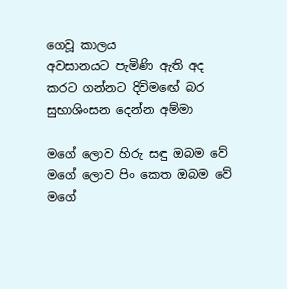ගෙවූ කාලය
අවසානයට පැමිණි ඇති අද
කරට ගන්නට දිවිමඟේ බර
සුභාශිංසන දෙන්න අම්මා

මගේ ලොව හිරු සඳු ඔබම වේ
මගේ ලොව පිං කෙත ඔබම වේ
මගේ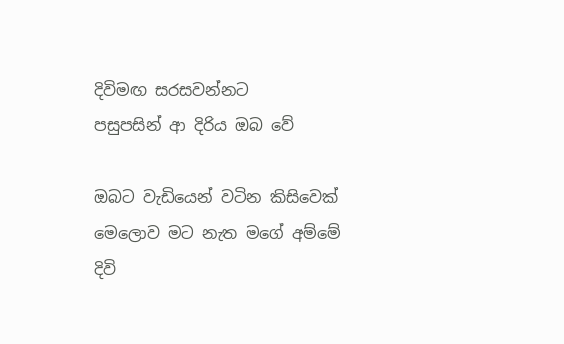දිවිමඟ සරසවන්නට
පසුපසින් ආ දිරිය ඔබ වේ

ඔබට වැඩියෙන් වටින කිසිවෙක්
මෙලොව මට නැත මගේ අම්මේ
දිවි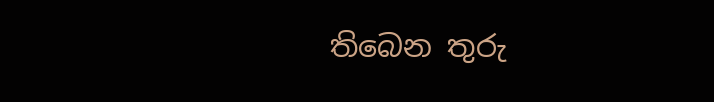තිබෙන තුරු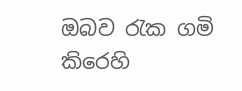ඔබව රැක ගමි
කිරෙහි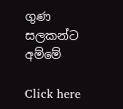ගුණ සලකන්ට අම්මේ

Click here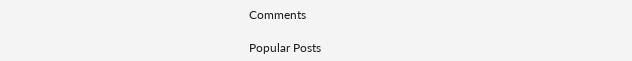Comments

Popular Posts